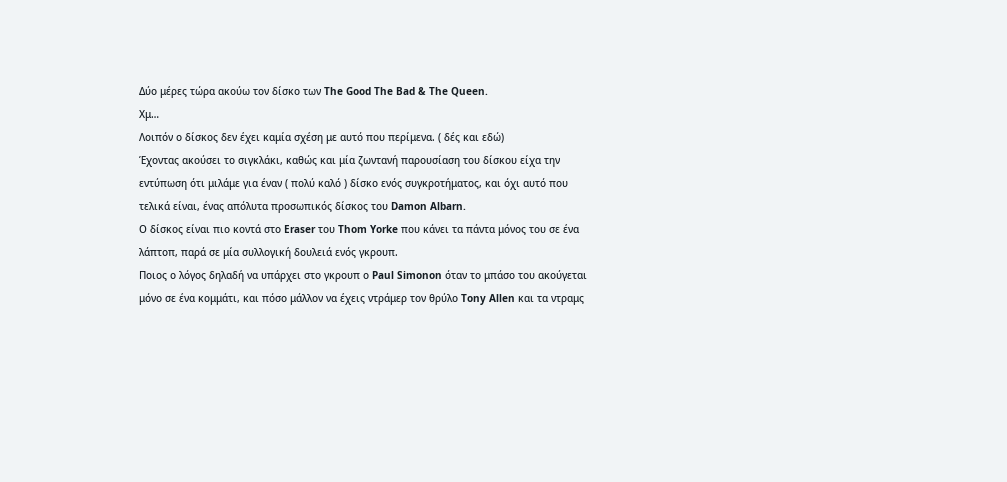Δύο μέρες τώρα ακούω τον δίσκο των The Good The Bad & The Queen.
Χμ…
Λοιπόν ο δίσκος δεν έχει καμία σχέση με αυτό που περίμενα. ( δές και εδώ)
Έχοντας ακούσει το σιγκλάκι, καθώς και μία ζωντανή παρουσίαση του δίσκου είχα την εντύπωση ότι μιλάμε για έναν ( πολύ καλό ) δίσκο ενός συγκροτήματος, και όχι αυτό που τελικά είναι, ένας απόλυτα προσωπικός δίσκος του Damon Albarn.
Ο δίσκος είναι πιο κοντά στο Eraser του Thom Yorke που κάνει τα πάντα μόνος του σε ένα λάπτοπ, παρά σε μία συλλογική δουλειά ενός γκρουπ.
Ποιος ο λόγος δηλαδή να υπάρχει στο γκρουπ ο Paul Simonon όταν το μπάσο του ακούγεται μόνο σε ένα κομμάτι, και πόσο μάλλον να έχεις ντράμερ τον θρύλο Tony Allen και τα ντραμς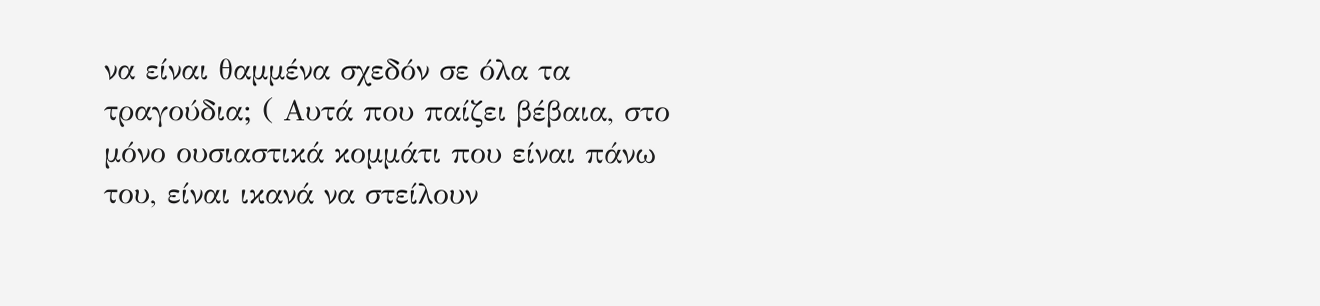να είναι θαμμένα σχεδόν σε όλα τα τραγούδια; ( Αυτά που παίζει βέβαια, στο μόνο ουσιαστικά κομμάτι που είναι πάνω του, είναι ικανά να στείλουν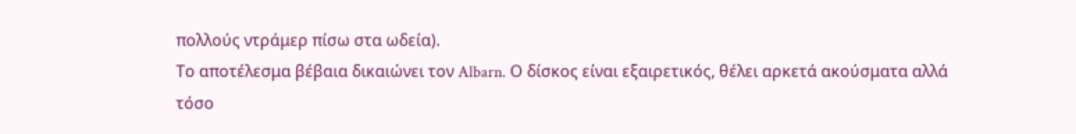πολλούς ντράμερ πίσω στα ωδεία).
Το αποτέλεσμα βέβαια δικαιώνει τον Albarn. Ο δίσκος είναι εξαιρετικός, θέλει αρκετά ακούσματα αλλά τόσο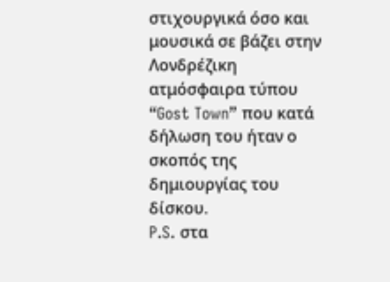στιχουργικά όσο και μουσικά σε βάζει στην Λονδρέζικη ατμόσφαιρα τύπου “Gost Town” που κατά δήλωση του ήταν ο σκοπός της δημιουργίας του δίσκου.
P.S. στα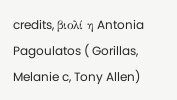credits, βιολί η Antonia Pagoulatos ( Gorillas, Melanie c, Tony Allen)